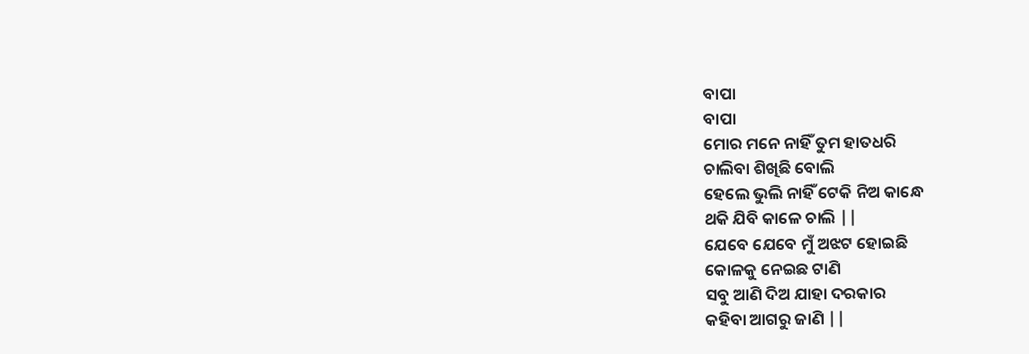ବାପା
ବାପା
ମୋର ମନେ ନାହିଁ ତୁମ ହାତଧରି
ଚାଲିବା ଶିଖିଛି ବୋଲି
ହେଲେ ଭୁଲି ନାହିଁ ଟେକି ନିଅ କାନ୍ଧେ
ଥକି ଯିବି କାଳେ ଚାଲି ||
ଯେବେ ଯେବେ ମୁଁ ଅଝଟ ହୋଇଛି
କୋଳକୁ ନେଇଛ ଟାଣି
ସବୁ ଆଣି ଦିଅ ଯାହା ଦରକାର
କହିବା ଆଗରୁ ଜାଣି ||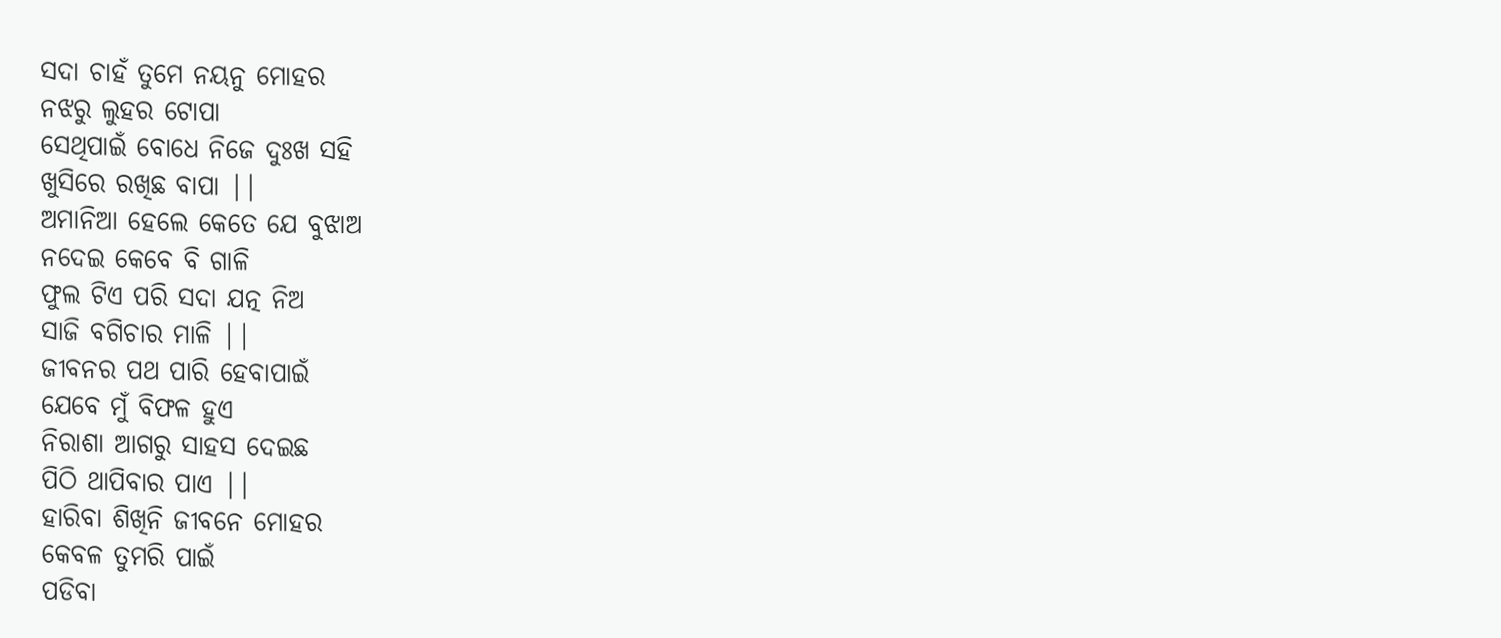ସଦା ଚାହଁ ତୁମେ ନୟନୁ ମୋହର
ନଝରୁ ଲୁହର ଟୋପା
ସେଥିପାଇଁ ବୋଧେ ନିଜେ ଦୁଃଖ ସହି
ଖୁସିରେ ରଖିଛ ବାପା ||
ଅମାନିଆ ହେଲେ କେତେ ଯେ ବୁଝାଅ
ନଦେଇ କେବେ ବି ଗାଳି
ଫୁଲ ଟିଏ ପରି ସଦା ଯତ୍ନ ନିଅ
ସାଜି ବଗିଚାର ମାଳି ||
ଜୀବନର ପଥ ପାରି ହେବାପାଇଁ
ଯେବେ ମୁଁ ବିଫଳ ହୁଏ
ନିରାଶା ଆଗରୁ ସାହସ ଦେଇଛ
ପିଠି ଥାପିବାର ପାଏ ||
ହାରିବା ଶିଖିନି ଜୀବନେ ମୋହର
କେବଳ ତୁମରି ପାଇଁ
ପଡିବା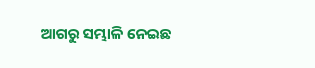ଆଗରୁ ସମ୍ଭାଳି ନେଇଛ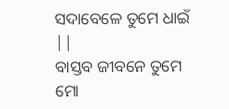ସଦାବେଳେ ତୁମେ ଧାଇଁ ||
ବାସ୍ତବ ଜୀବନେ ତୁମେ ମୋ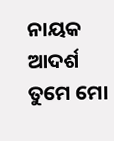ନାୟକ
ଆଦର୍ଶ ତୁମେ ମୋ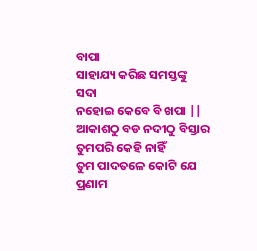ବାପା
ସାହାଯ୍ୟ କରିଛ ସମସ୍ତଙ୍କୁ ସଦା
ନହୋଇ କେବେ ବି ଖପା ||
ଆକାଶଠୁ ବଡ ନଦୀଠୁ ବିସ୍ତାର
ତୁମପରି କେହି ନାହିଁ
ତୁମ ପାଦତଳେ କୋଟି ଯେ ପ୍ରଣାମ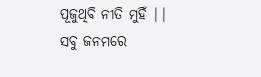ପୂଜୁଥିବି ନୀତି ମୁହିଁ ||
ସବୁ ଜନମରେ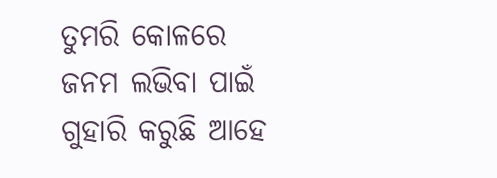ତୁମରି କୋଳରେ
ଜନମ ଲଭିବା ପାଇଁ
ଗୁହାରି କରୁଛି ଆହେ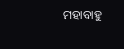ମହାବାହୁ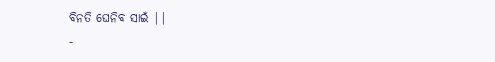ବିନତି ଘେନିବ ସାଇଁ ||
-